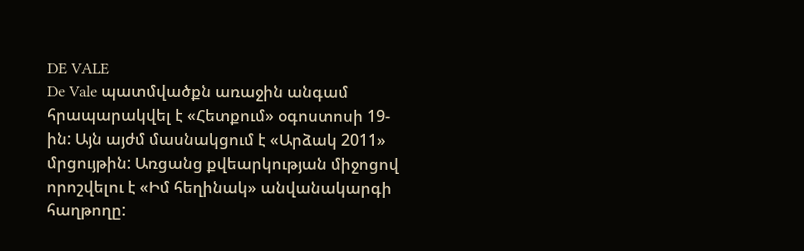DE VALE
De Vale պատմվածքն առաջին անգամ հրապարակվել է «Հետքում» օգոստոսի 19-ին: Այն այժմ մասնակցում է «Արձակ 2011» մրցույթին: Առցանց քվեարկության միջոցով որոշվելու է «Իմ հեղինակ» անվանակարգի հաղթողը: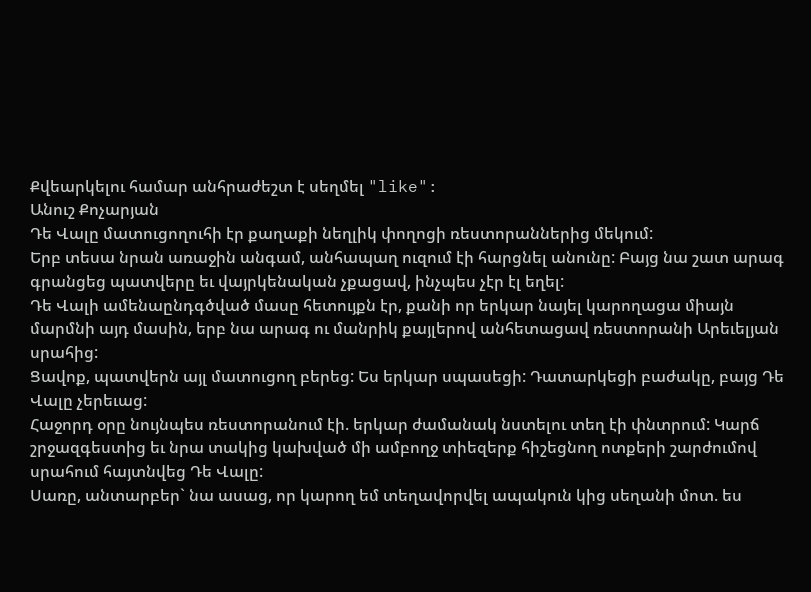Քվեարկելու համար անհրաժեշտ է սեղմել "like":
Անուշ Քոչարյան
Դե Վալը մատուցողուհի էր քաղաքի նեղլիկ փողոցի ռեստորաններից մեկում:
Երբ տեսա նրան առաջին անգամ, անհապաղ ուզում էի հարցնել անունը: Բայց նա շատ արագ գրանցեց պատվերը եւ վայրկենական չքացավ, ինչպես չէր էլ եղել:
Դե Վալի ամենաընդգծված մասը հետույքն էր, քանի որ երկար նայել կարողացա միայն մարմնի այդ մասին, երբ նա արագ ու մանրիկ քայլերով անհետացավ ռեստորանի Արեւելյան սրահից:
Ցավոք, պատվերն այլ մատուցող բերեց: Ես երկար սպասեցի: Դատարկեցի բաժակը, բայց Դե Վալը չերեւաց:
Հաջորդ օրը նույնպես ռեստորանում էի. երկար ժամանակ նստելու տեղ էի փնտրում: Կարճ շրջազգեստից եւ նրա տակից կախված մի ամբողջ տիեզերք հիշեցնող ոտքերի շարժումով սրահում հայտնվեց Դե Վալը:
Սառը, անտարբեր` նա ասաց, որ կարող եմ տեղավորվել ապակուն կից սեղանի մոտ. ես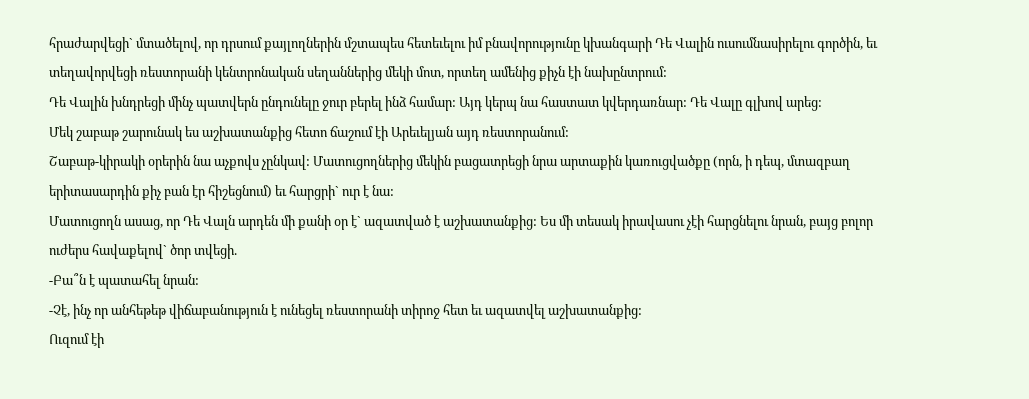հրաժարվեցի` մտածելով, որ դրսում քայլողներին մշտապես հետեւելու իմ բնավորությունը կխանգարի Դե Վալին ուսումնասիրելու գործին, եւ տեղավորվեցի ռեստորանի կենտրոնական սեղաններից մեկի մոտ, որտեղ ամենից քիչն էի նախընտրում:
Դե Վալին խնդրեցի մինչ պատվերն ընդունելը ջուր բերել ինձ համար: Այդ կերպ նա հաստատ կվերդառնար: Դե Վալը գլխով արեց:
Մեկ շաբաթ շարունակ ես աշխատանքից հետո ճաշում էի Արեւելյան այդ ռեստորանում:
Շաբաթ-կիրակի օրերին նա աչքովս չընկավ: Մատուցողներից մեկին բացատրեցի նրա արտաքին կառուցվածքը (որն, ի դեպ, մտազբաղ երիտասարդին քիչ բան էր հիշեցնում) եւ հարցրի` ուր է նա:
Մատուցողն ասաց, որ Դե Վալն արդեն մի քանի օր է` ազատված է աշխատանքից: Ես մի տեսակ իրավասու չէի հարցնելու նրան, բայց բոլոր ուժերս հավաքելով` ծոր տվեցի.
-Բա՞ն է պատահել նրան:
-Չէ, ինչ որ անհեթեթ վիճաբանություն է ունեցել ռեստորանի տիրոջ հետ եւ ազատվել աշխատանքից:
Ուզում էի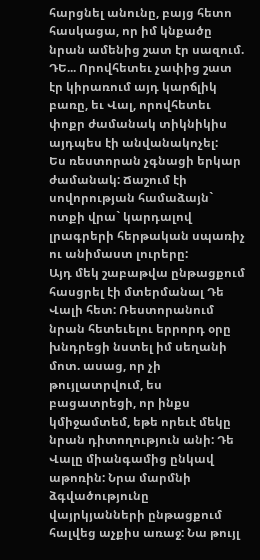հարցնել անունը, բայց հետո հասկացա, որ իմ կնքածը նրան ամենից շատ էր սազում. ԴԵ... Որովհետեւ չափից շատ էր կիրառում այդ կարճլիկ բառը, եւ Վալ, որովհետեւ փոքր ժամանակ տիկնիկիս այդպես էի անվանակոչել:
Ես ռեստորան չգնացի երկար ժամանակ: Ճաշում էի սովորության համաձայն` ոտքի վրա` կարդալով լրագրերի հերթական սպառիչ ու անիմաստ լուրերը:
Այդ մեկ շաբաթվա ընթացքում հասցրել էի մտերմանալ Դե Վալի հետ: Ռեստորանում նրան հետեւելու երրորդ օրը խնդրեցի նստել իմ սեղանի մոտ. ասաց, որ չի թույլատրվում, ես բացատրեցի, որ ինքս կմիջամտեմ, եթե որեւէ մեկը նրան դիտողություն անի: Դե Վալը միանգամից ընկավ աթոռին: Նրա մարմնի ձգվածությունը վայրկյանների ընթացքում հալվեց աչքիս առաջ: Նա թույլ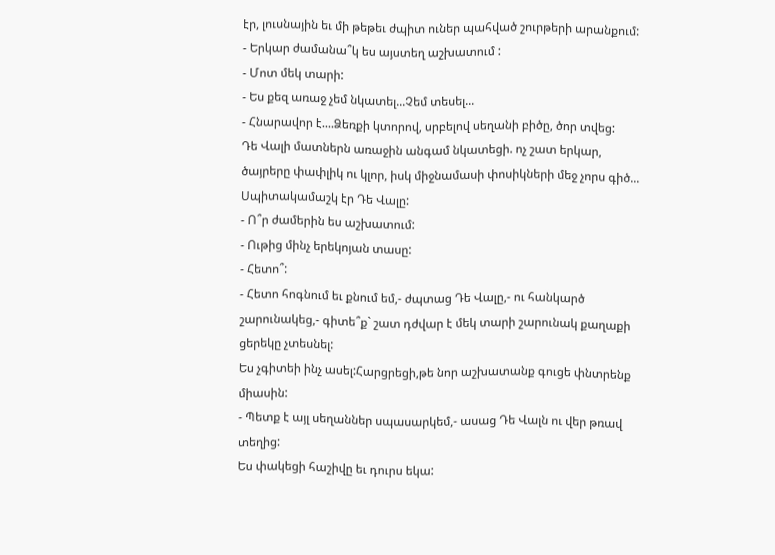էր, լուսնային եւ մի թեթեւ ժպիտ ուներ պահված շուրթերի արանքում:
- Երկար ժամանա՞կ ես այստեղ աշխատում :
- Մոտ մեկ տարի:
- Ես քեզ առաջ չեմ նկատել...Չեմ տեսել...
- Հնարավոր է....Ձեռքի կտորով, սրբելով սեղանի բիծը, ծոր տվեց:
Դե Վալի մատներն առաջին անգամ նկատեցի. ոչ շատ երկար, ծայրերը փափլիկ ու կլոր, իսկ միջնամասի փոսիկների մեջ չորս գիծ... Սպիտակամաշկ էր Դե Վալը:
- Ո՞ր ժամերին ես աշխատում:
- Ութից մինչ երեկոյան տասը:
- Հետո՞:
- Հետո հոգնում եւ քնում եմ,- ժպտաց Դե Վալը,- ու հանկարծ շարունակեց,- գիտե՞ք` շատ դժվար է մեկ տարի շարունակ քաղաքի ցերեկը չտեսնել:
Ես չգիտեի ինչ ասել:Հարցրեցի,թե նոր աշխատանք գուցե փնտրենք միասին:
- Պետք է այլ սեղաններ սպասարկեմ,- ասաց Դե Վալն ու վեր թռավ տեղից:
Ես փակեցի հաշիվը եւ դուրս եկա: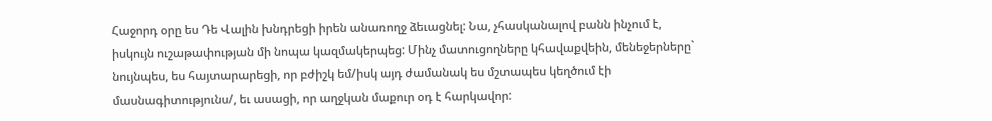Հաջորդ օրը ես Դե Վալին խնդրեցի իրեն անառողջ ձեւացնել: Նա, չհասկանալով բանն ինչում է, իսկույն ուշաթափության մի նոպա կազմակերպեց: Մինչ մատուցողները կհավաքվեին, մենեջերները` նույնպես, ես հայտարարեցի, որ բժիշկ եմ/իսկ այդ ժամանակ ես մշտապես կեղծում էի մասնագիտությունս/, եւ ասացի, որ աղջկան մաքուր օդ է հարկավոր: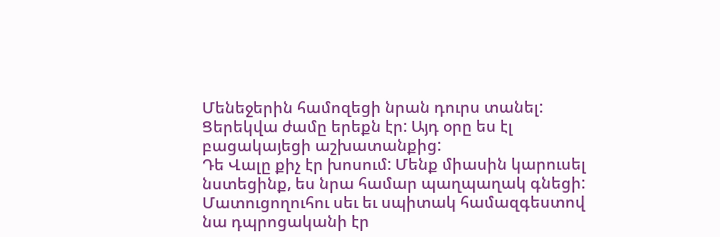Մենեջերին համոզեցի նրան դուրս տանել: Ցերեկվա ժամը երեքն էր: Այդ օրը ես էլ բացակայեցի աշխատանքից:
Դե Վալը քիչ էր խոսում: Մենք միասին կարուսել նստեցինք, ես նրա համար պաղպաղակ գնեցի:
Մատուցողուհու սեւ եւ սպիտակ համազգեստով նա դպրոցականի էր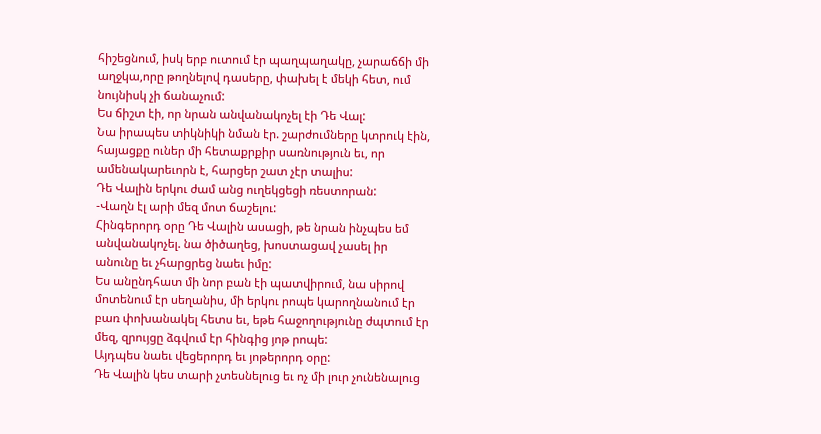հիշեցնում, իսկ երբ ուտում էր պաղպաղակը, չարաճճի մի աղջկա,որը թողնելով դասերը, փախել է մեկի հետ, ում նույնիսկ չի ճանաչում:
Ես ճիշտ էի, որ նրան անվանակոչել էի Դե Վալ:
Նա իրապես տիկնիկի նման էր. շարժումները կտրուկ էին, հայացքը ուներ մի հետաքրքիր սառնություն եւ, որ ամենակարեւորն է, հարցեր շատ չէր տալիս:
Դե Վալին երկու ժամ անց ուղեկցեցի ռեստորան:
-Վաղն էլ արի մեզ մոտ ճաշելու:
Հինգերորդ օրը Դե Վալին ասացի, թե նրան ինչպես եմ անվանակոչել. նա ծիծաղեց, խոստացավ չասել իր անունը եւ չհարցրեց նաեւ իմը:
Ես անընդհատ մի նոր բան էի պատվիրում, նա սիրով մոտենում էր սեղանիս, մի երկու րոպե կարողնանում էր բառ փոխանակել հետս եւ, եթե հաջողությունը ժպտում էր մեզ, զրույցը ձգվում էր հինգից յոթ րոպե:
Այդպես նաեւ վեցերորդ եւ յոթերորդ օրը:
Դե Վալին կես տարի չտեսնելուց եւ ոչ մի լուր չունենալուց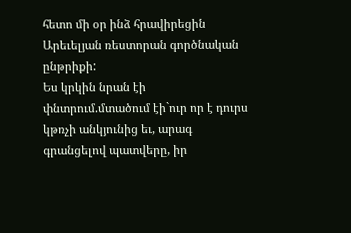հետո մի օր ինձ հրավիրեցին Արեւելյան ռեստորան գործնական ընթրիքի:
Ես կրկին նրան էի փնտրում.մտածում էի`ուր որ է դուրս կթռչի անկյունից եւ, արագ գրանցելով պատվերը, իր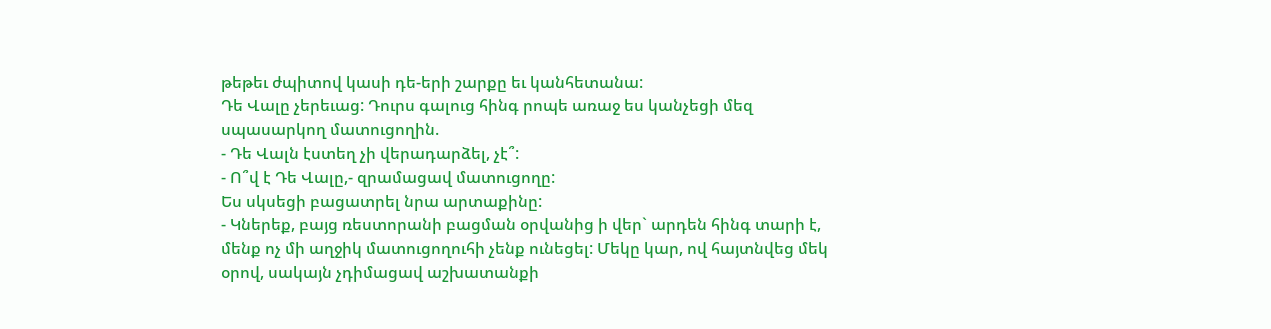թեթեւ ժպիտով կասի դե-երի շարքը եւ կանհետանա:
Դե Վալը չերեւաց: Դուրս գալուց հինգ րոպե առաջ ես կանչեցի մեզ սպասարկող մատուցողին.
- Դե Վալն էստեղ չի վերադարձել, չէ՞:
- Ո՞վ է Դե Վալը,- զրամացավ մատուցողը:
Ես սկսեցի բացատրել նրա արտաքինը:
- Կներեք, բայց ռեստորանի բացման օրվանից ի վեր` արդեն հինգ տարի է, մենք ոչ մի աղջիկ մատուցողուհի չենք ունեցել: Մեկը կար, ով հայտնվեց մեկ օրով, սակայն չդիմացավ աշխատանքի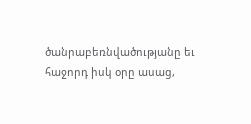ծանրաբեռնվածությանը եւ հաջորդ իսկ օրը ասաց,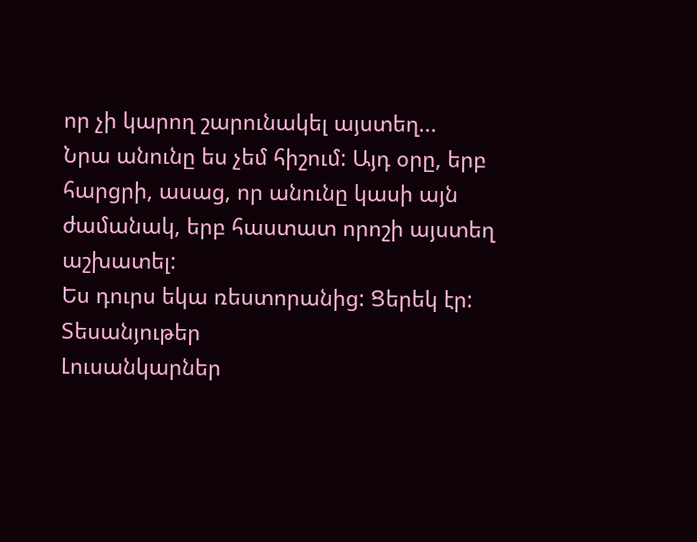որ չի կարող շարունակել այստեղ...
Նրա անունը ես չեմ հիշում: Այդ օրը, երբ հարցրի, ասաց, որ անունը կասի այն ժամանակ, երբ հաստատ որոշի այստեղ աշխատել:
Ես դուրս եկա ռեստորանից: Ցերեկ էր:
Տեսանյութեր
Լուսանկարներ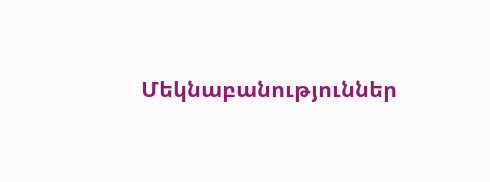Մեկնաբանություններ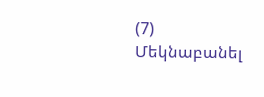(7)
Մեկնաբանել